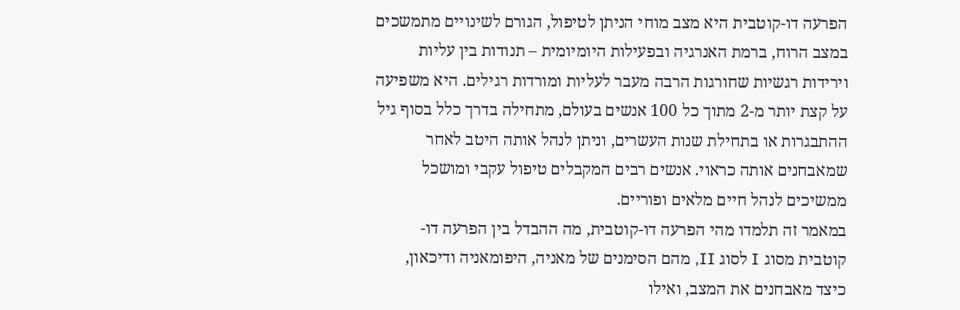הפרעה דו-קוטבית היא מצב מוחי הניתן לטיפול, הגורם לשינויים מתמשכים במצב הרוח, ברמת האנרגיה ובפעילות היומיומית – תנודות בין עליות וירידות רגשיות שחורגות הרבה מעבר לעליות ומורדות רגילים. היא משפיעה על קצת יותר מ-2 מתוך כל 100 אנשים בעולם, מתחילה בדרך כלל בסוף גיל ההתבגרות או בתחילת שנות העשרים, וניתן לנהל אותה היטב לאחר שמאבחנים אותה כראוי. אנשים רבים המקבלים טיפול עקבי ומושכל ממשיכים לנהל חיים מלאים ופוריים.
במאמר זה תלמדו מהי הפרעה דו-קוטבית, מה ההבדל בין הפרעה דו-קוטבית מסוג I לסוג II, מהם הסימנים של מאניה, היפומאניה ודיכאון, כיצד מאבחנים את המצב, ואילו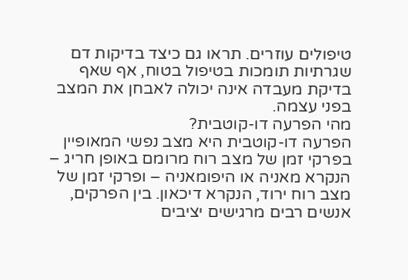טיפולים עוזרים. תראו גם כיצד בדיקות דם שגרתיות תומכות בטיפול בטוח, אף שאף בדיקת מעבדה אינה יכולה לאבחן את המצב בפני עצמה.
מהי הפרעה דו-קוטבית?
הפרעה דו-קוטבית היא מצב נפשי המאופיין בפרקי זמן של מצב רוח מרומם באופן חריג – הנקרא מאניה או היפומאניה – ופרקי זמן של מצב רוח ירוד, הנקרא דיכאון. בין הפרקים, אנשים רבים מרגישים יציבים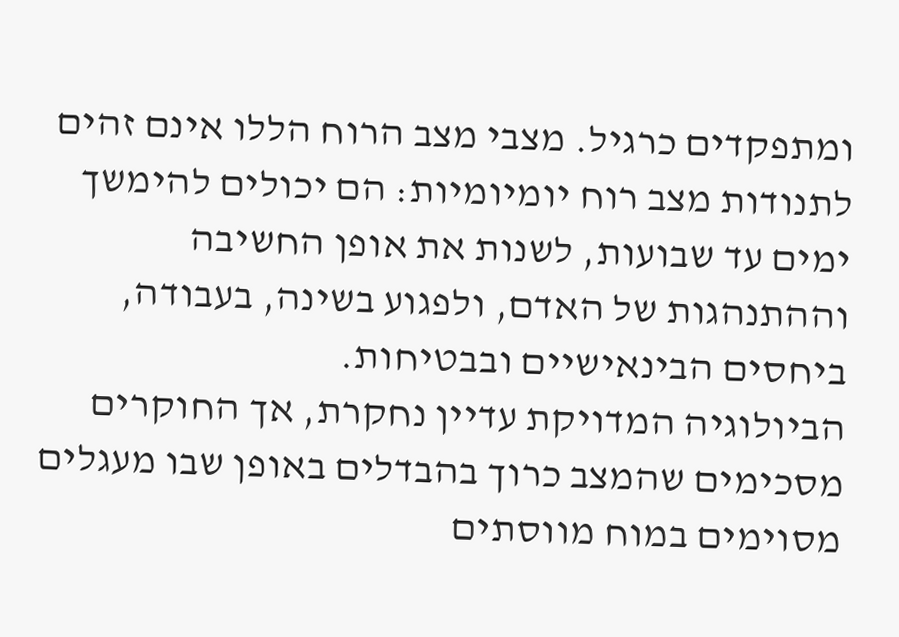ומתפקדים כרגיל. מצבי מצב הרוח הללו אינם זהים לתנודות מצב רוח יומיומיות: הם יכולים להימשך ימים עד שבועות, לשנות את אופן החשיבה וההתנהגות של האדם, ולפגוע בשינה, בעבודה, ביחסים הבינאישיים ובבטיחות.
הביולוגיה המדויקת עדיין נחקרת, אך החוקרים מסכימים שהמצב כרוך בהבדלים באופן שבו מעגלים מסוימים במוח מווסתים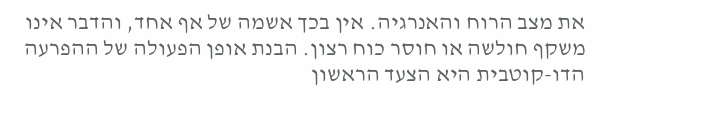את מצב הרוח והאנרגיה. אין בכך אשמה של אף אחד, והדבר אינו משקף חולשה או חוסר כוח רצון. הבנת אופן הפעולה של ההפרעה הדו-קוטבית היא הצעד הראשון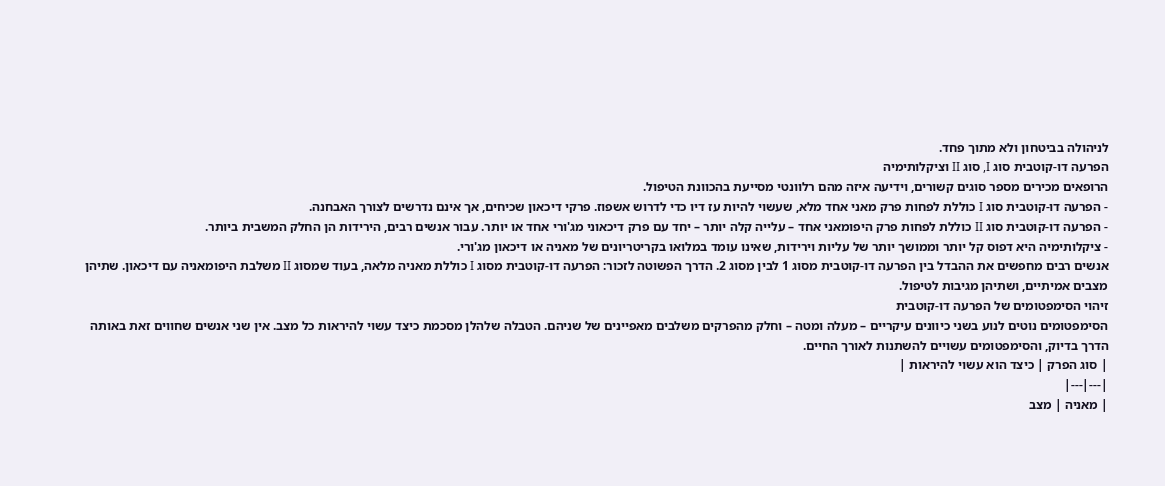לניהולה בביטחון ולא מתוך פחד.
הפרעה דו-קוטבית סוג I, סוג II וציקלותימיה
הרופאים מכירים מספר סוגים קשורים, וידיעה איזה מהם רלוונטי מסייעת בהכוונת הטיפול.
- הפרעה דו-קוטבית סוג I כוללת לפחות פרק מאני אחד מלא, שעשוי להיות עז דיו כדי לדרוש אשפוז. פרקי דיכאון שכיחים, אך אינם נדרשים לצורך האבחנה.
- הפרעה דו-קוטבית סוג II כוללת לפחות פרק היפומאני אחד – עלייה קלה יותר – יחד עם פרק דיכאוני מג'ורי אחד או יותר. עבור אנשים רבים, הירידות הן החלק המשבית ביותר.
- ציקלותימיה היא דפוס קל יותר וממושך יותר של עליות וירידות, שאינו עומד במלואו בקריטריונים של מאניה או דיכאון מג'ורי.
אנשים רבים מחפשים את ההבדל בין הפרעה דו-קוטבית מסוג 1 לבין מסוג 2. הדרך הפשוטה לזכור: הפרעה דו-קוטבית מסוג I כוללת מאניה מלאה, בעוד שמסוג II משלבת היפומאניה עם דיכאון. שתיהן מצבים אמיתיים, ושתיהן מגיבות לטיפול.
זיהוי הסימפטומים של הפרעה דו-קוטבית
הסימפטומים נוטים לנוע בשני כיוונים עיקריים – מעלה ומטה – וחלק מהפרקים משלבים מאפיינים של שניהם. הטבלה שלהלן מסכמת כיצד עשוי להיראות כל מצב. אין שני אנשים שחווים זאת באותה הדרך בדיוק, והסימפטומים עשויים להשתנות לאורך החיים.
| סוג הפרק | כיצד הוא עשוי להיראות |
|---|---|
| מאניה | מצב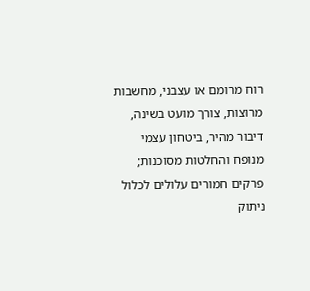רוח מרומם או עצבני, מחשבות מרוצות, צורך מועט בשינה, דיבור מהיר, ביטחון עצמי מנופח והחלטות מסוכנות; פרקים חמורים עלולים לכלול ניתוק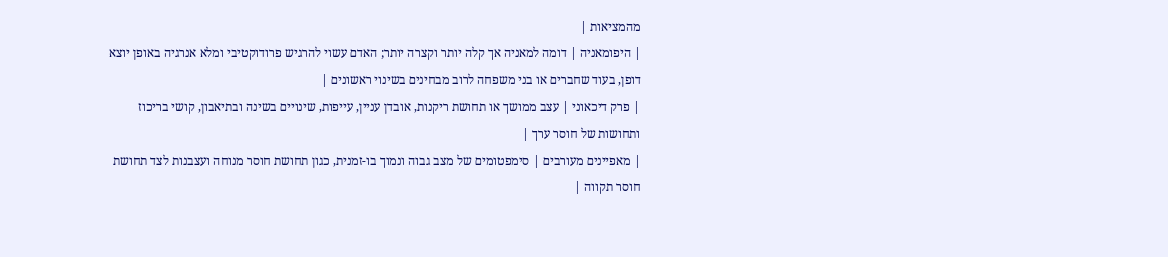מהמציאות |
| היפומאניה | דומה למאניה אך קלה יותר וקצרה יותר; האדם עשוי להרגיש פרודוקטיבי ומלא אנרגיה באופן יוצא דופן, בעוד שחברים או בני משפחה לרוב מבחינים בשינוי ראשונים |
| פרק דיכאוני | עצב ממושך או תחושת ריקנות, אובדן עניין, עייפות, שינויים בשינה ובתיאבון, קושי בריכוז ותחושות של חוסר ערך |
| מאפיינים מעורבים | סימפטומים של מצב גבוה ונמוך בו-זמנית, כגון תחושת חוסר מנוחה ועצבנות לצד תחושת חוסר תקווה |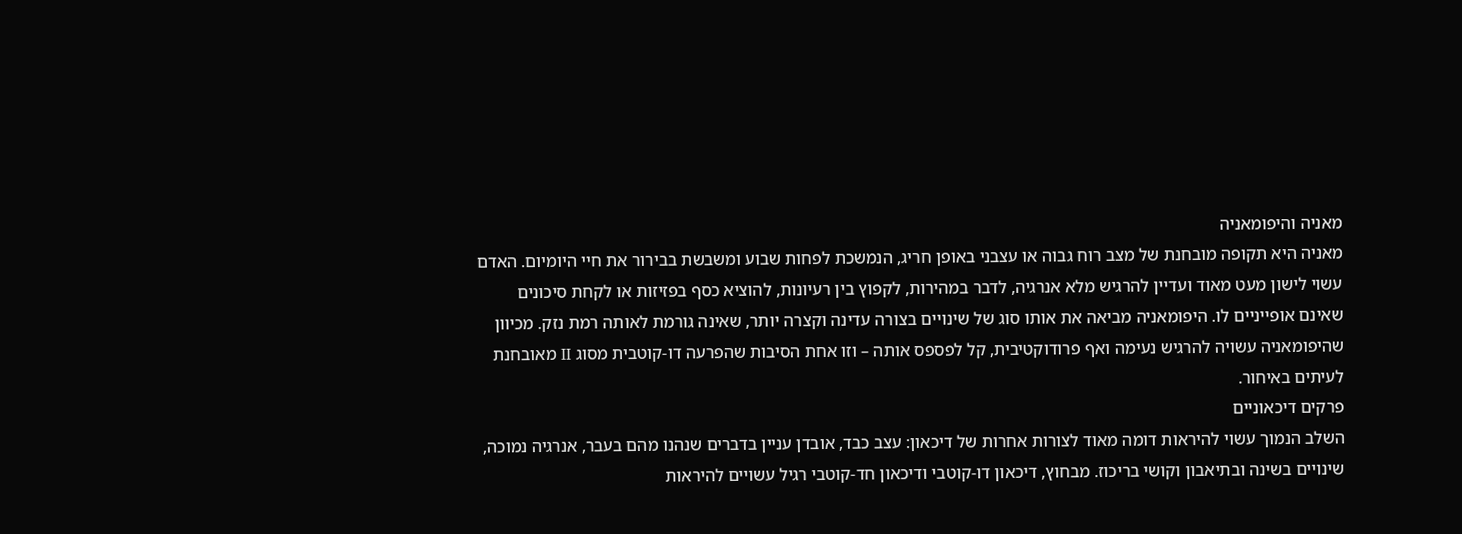מאניה והיפומאניה
מאניה היא תקופה מובחנת של מצב רוח גבוה או עצבני באופן חריג, הנמשכת לפחות שבוע ומשבשת בבירור את חיי היומיום. האדם עשוי לישון מעט מאוד ועדיין להרגיש מלא אנרגיה, לדבר במהירות, לקפוץ בין רעיונות, להוציא כסף בפזיזות או לקחת סיכונים שאינם אופייניים לו. היפומאניה מביאה את אותו סוג של שינויים בצורה עדינה וקצרה יותר, שאינה גורמת לאותה רמת נזק. מכיוון שהיפומאניה עשויה להרגיש נעימה ואף פרודוקטיבית, קל לפספס אותה – וזו אחת הסיבות שהפרעה דו-קוטבית מסוג II מאובחנת לעיתים באיחור.
פרקים דיכאוניים
השלב הנמוך עשוי להיראות דומה מאוד לצורות אחרות של דיכאון: עצב כבד, אובדן עניין בדברים שנהנו מהם בעבר, אנרגיה נמוכה, שינויים בשינה ובתיאבון וקושי בריכוז. מבחוץ, דיכאון דו-קוטבי ודיכאון חד-קוטבי רגיל עשויים להיראות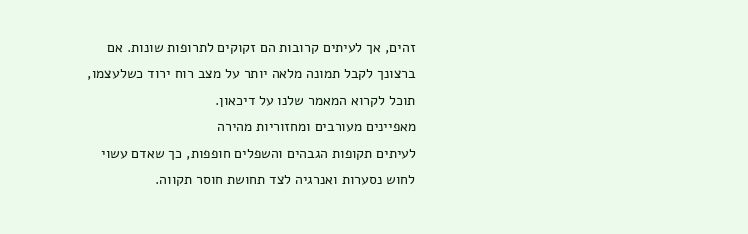זהים, אך לעיתים קרובות הם זקוקים לתרופות שונות. אם ברצונך לקבל תמונה מלאה יותר על מצב רוח ירוד כשלעצמו, תוכל לקרוא המאמר שלנו על דיכאון.
מאפיינים מעורבים ומחזוריות מהירה
לעיתים תקופות הגבהים והשפלים חופפות, כך שאדם עשוי לחוש נסערות ואנרגיה לצד תחושת חוסר תקווה.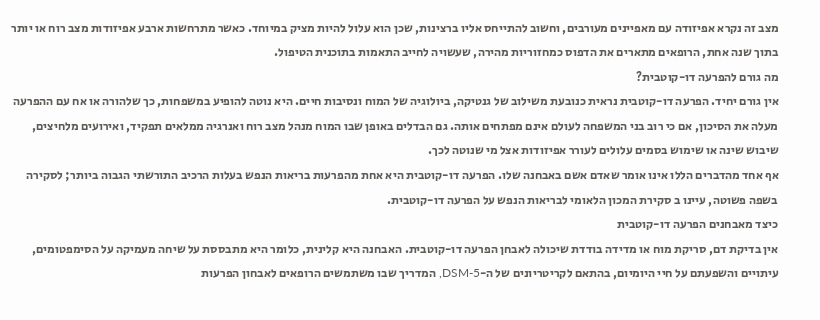מצב זה נקרא אפיזודה עם מאפיינים מעורבים, וחשוב להתייחס אליו ברצינות, שכן הוא עלול להיות מציק במיוחד. כאשר מתרחשות ארבע אפיזודות מצב רוח או יותר בתוך שנה אחת, הרופאים מתארים את הדפוס כמחזוריות מהירה, שעשויה לחייב התאמות בתוכנית הטיפול.
מה גורם להפרעה דו-קוטבית?
אין גורם יחיד. הפרעה דו-קוטבית נראית כנובעת משילוב של גנטיקה, ביולוגיה של המוח ונסיבות חיים. היא נוטה להופיע במשפחות, כך שלהורה או אח עם ההפרעה מעלה את הסיכון, אם כי רוב בני המשפחה לעולם אינם מפתחים אותה. גם הבדלים באופן שבו המוח מנהל מצב רוח ואנרגיה ממלאים תפקיד, ואירועים מלחיצים, שיבוש שינה או שימוש בסמים עלולים לעורר אפיזודות אצל מי שנוטה לכך.
אף אחד מהדברים הללו אינו אומר שאדם אשם באבחנה שלו. הפרעה דו-קוטבית היא אחת מהפרעות בריאות הנפש בעלות הרכיב התורשתי הגבוה ביותר; לסקירה בשפה פשוטה, עיינו ב סקירת המכון הלאומי לבריאות הנפש על הפרעה דו-קוטבית.
כיצד מאבחנים הפרעה דו-קוטבית
אין בדיקת דם, סריקת מוח או מדידה בודדת שיכולה לאבחן הפרעה דו-קוטבית. האבחנה היא קלינית, כלומר היא מתבססת על שיחה מעמיקה על הסימפטומים, עיתויים והשפעתם על חיי היומיום, בהתאם לקריטריונים של ה-DSM-5, המדריך שבו משתמשים הרופאים לאבחון הפרעות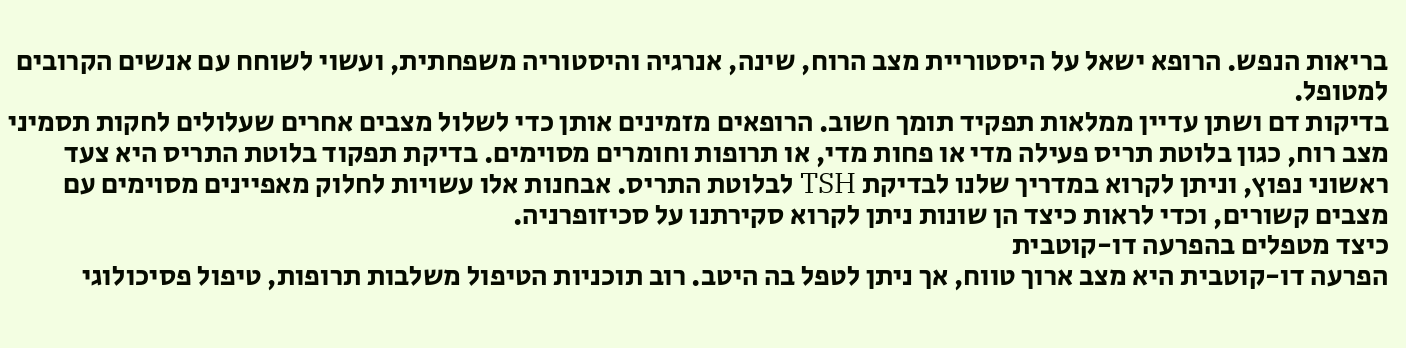בריאות הנפש. הרופא ישאל על היסטוריית מצב הרוח, שינה, אנרגיה והיסטוריה משפחתית, ועשוי לשוחח עם אנשים הקרובים למטופל.
בדיקות דם ושתן עדיין ממלאות תפקיד תומך חשוב. הרופאים מזמינים אותן כדי לשלול מצבים אחרים שעלולים לחקות תסמיני מצב רוח, כגון בלוטת תריס פעילה מדי או פחות מדי, או תרופות וחומרים מסוימים. בדיקת תפקוד בלוטת התריס היא צעד ראשוני נפוץ, וניתן לקרוא במדריך שלנו לבדיקת TSH לבלוטת התריס. אבחנות אלו עשויות לחלוק מאפיינים מסוימים עם מצבים קשורים, וכדי לראות כיצד הן שונות ניתן לקרוא סקירתנו על סכיזופרניה.
כיצד מטפלים בהפרעה דו-קוטבית
הפרעה דו-קוטבית היא מצב ארוך טווח, אך ניתן לטפל בה היטב. רוב תוכניות הטיפול משלבות תרופות, טיפול פסיכולוגי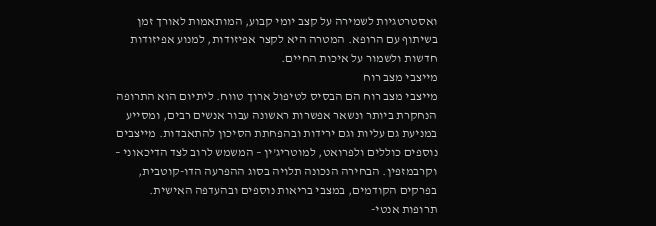ואסטרטגיות לשמירה על קצב יומי קבוע, המותאמות לאורך זמן בשיתוף עם הרופא. המטרה היא לקצר אפיזודות, למנוע אפיזודות חדשות ולשמור על איכות החיים.
מייצבי מצב רוח
מייצבי מצב רוח הם הבסיס לטיפול ארוך טווח. ליתיום הוא התרופה הנחקרת ביותר ונשאר אפשרות ראשונה עבור אנשים רבים, ומסייע במניעת גם עליות וגם ירידות ובהפחתת הסיכון להתאבדות. מייצבים נוספים כוללים ולפרואט, למוטריג'ין – המשמש לרוב לצד הדיכאוני – וקרבמזפין. הבחירה הנכונה תלויה בסוג ההפרעה הדו-קוטבית, בפרקים הקודמים, במצבי בריאות נוספים ובהעדפה האישית.
תרופות אנטי-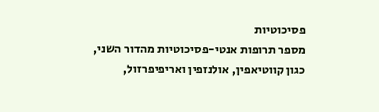פסיכוטיות
מספר תרופות אנטי-פסיכוטיות מהדור השני, כגון קווטיאפין, אולנזפין ואריפיפרזול,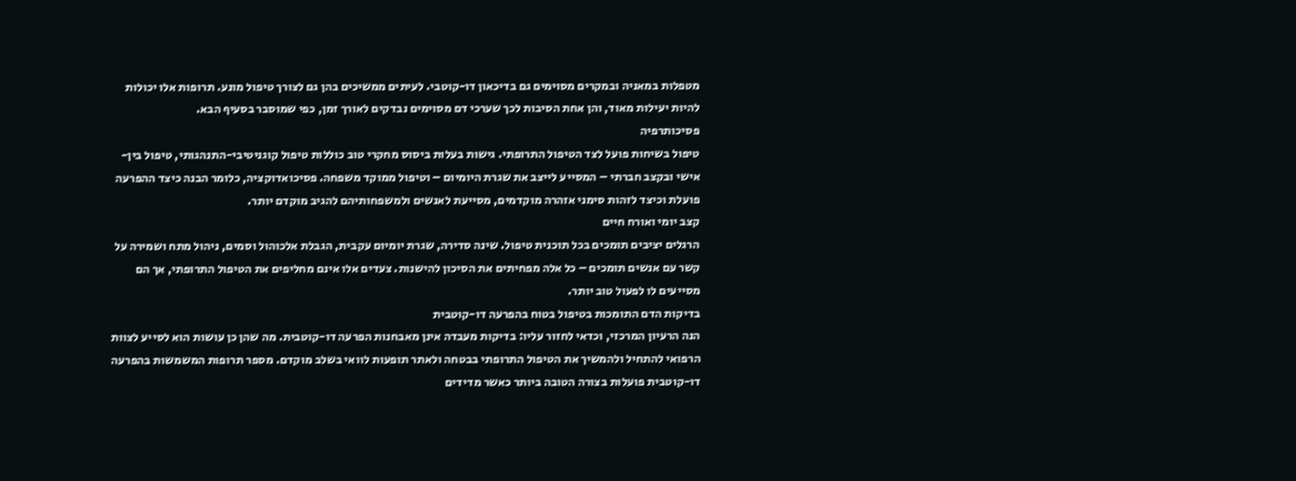מטפלות במאניה ובמקרים מסוימים גם בדיכאון דו-קוטבי. לעיתים ממשיכים בהן גם לצורך טיפול מונע. תרופות אלו יכולות להיות יעילות מאוד, והן אחת הסיבות לכך שערכי דם מסוימים נבדקים לאורך זמן, כפי שמוסבר בסעיף הבא.
פסיכותרפיה
טיפול בשיחות פועל לצד הטיפול התרופתי. גישות בעלות ביסוס מחקרי טוב כוללות טיפול קוגניטיבי-התנהגותי, טיפול בין-אישי ובקצב חברתי – המסייע לייצב את שגרת היומיום – וטיפול ממוקד משפחה. פסיכואדוקציה, כלומר הבנה כיצד ההפרעה פועלת וכיצד לזהות סימני אזהרה מוקדמים, מסייעת לאנשים ולמשפחותיהם להגיב מוקדם יותר.
קצב יומי ואורח חיים
הרגלים יציבים תומכים בכל תוכנית טיפול. שינה סדירה, שגרת יומיום עקבית, הגבלת אלכוהול וסמים, ניהול מתח ושמירה על קשר עם אנשים תומכים – כל אלה מפחיתים את הסיכון להישנות. צעדים אלו אינם מחליפים את הטיפול התרופתי, אך הם מסייעים לו לפעול טוב יותר.
בדיקות הדם התומכות בטיפול בטוח בהפרעה דו-קוטבית
הנה הרעיון המרכזי, וכדאי לחזור עליו: בדיקות מעבדה אינן מאבחנות הפרעה דו-קוטבית. מה שהן כן עושות הוא לסייע לצוות הרפואי להתחיל ולהמשיך את הטיפול התרופתי בבטחה ולאתר תופעות לוואי בשלב מוקדם. מספר תרופות המשמשות בהפרעה דו-קוטבית פועלות בצורה הטובה ביותר כאשר מדידים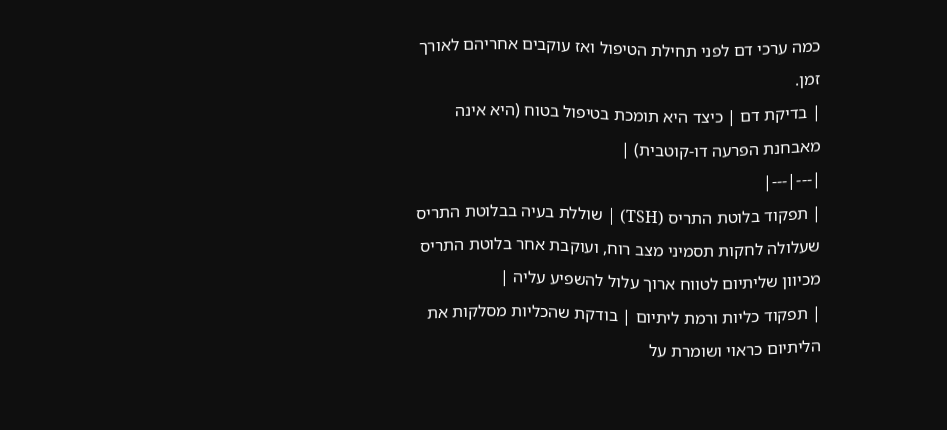כמה ערכי דם לפני תחילת הטיפול ואז עוקבים אחריהם לאורך זמן.
| בדיקת דם | כיצד היא תומכת בטיפול בטוח (היא אינה מאבחנת הפרעה דו-קוטבית) |
|---|---|
| תפקוד בלוטת התריס (TSH) | שוללת בעיה בבלוטת התריס שעלולה לחקות תסמיני מצב רוח, ועוקבת אחר בלוטת התריס מכיוון שליתיום לטווח ארוך עלול להשפיע עליה |
| תפקוד כליות ורמת ליתיום | בודקת שהכליות מסלקות את הליתיום כראוי ושומרת על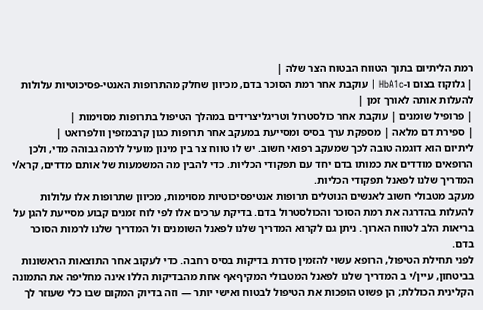רמת הליתיום בתוך הטווח הבטוח הצר שלה |
| גלוקוז בצום ו-HbA1c | עוקבת אחר רמת הסוכר בדם, מכיוון שחלק מהתרופות האנטי-פסיכוטיות עלולות להעלות אותה לאורך זמן |
| פרופיל שומנים | עוקבת אחר כולסטרול וטריגליצרידים במהלך הטיפול בתרופות מסוימות |
| ספירת דם מלאה | מספקת ערך בסיס ומסייעת במעקב אחר תרופות כגון קרבמזפין וולפרואט |
ליתיום הוא דוגמה טובה לכך שמעקב רפואי חשוב. יש לו טווח צר בין מינון מועיל לרמה גבוהה מדי, ולכן הרופאים מודדים את כמותו בדם יחד עם תפקודי הכליות. כדי להבין מה המשמעות של אותם מדדים, קרא/י המדריך שלנו לפאנל תפקודי הכליות.
מעקב מטבולי חשוב לאנשים הנוטלים תרופות אנטיפסיכוטיות מסוימות, מכיוון שתרופות אלו עלולות להעלות בהדרגה את רמת הסוכר והכולסטרול בדם. בדיקת ערכים אלו לפי לוח זמנים קבוע מסייעת להגן על בריאות הלב לטווח הארוך. ניתן גם לקרוא המדריך שלנו לפאנל השומנים ול המדריך שלנו לרמות הסוכר בדם.
לפני תחילת הטיפול, הרופא עשוי להזמין סדרת בדיקות בסיס רחבה. כדי לעקוב אחר התוצאות הראשונות בביטחון, עיין/י ב המדריך שלנו לפאנל המטבולי המקיףאף אחת מהבדיקות הללו אינה מחליפה את התמונה הקלינית הכוללת; הן פשוט הופכות את הטיפול לבטוח ואישי יותר — וזה בדיוק המקום שבו כלי שעוזר לך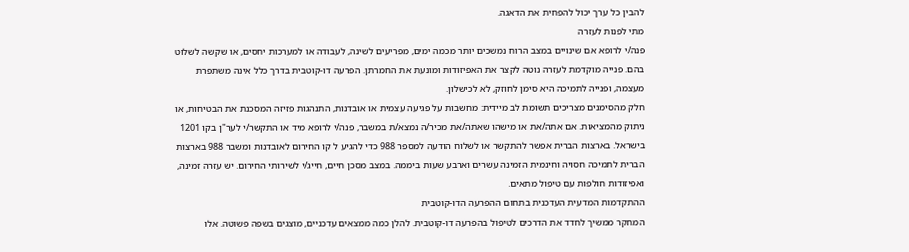להבין כל ערך יכול להפחית את הדאגה.
מתי לפנות לעזרה
פנה/י לרופא אם שינויים במצב הרוח נמשכים יותר מכמה ימים, מפריעים לשינה, לעבודה או למערכות יחסים, או שקשה לשלוט בהם. פנייה מוקדמת לעזרה נוטה לקצר את האפיזודות ומונעת את החמרתן. הפרעה דו-קוטבית בדרך כלל אינה משתפרת מעצמה, ופנייה לתמיכה היא סימן לחוזק, לא לכישלון.
חלק מהסימנים מצריכים תשומת לב מיידית: מחשבות על פגיעה עצמית או אובדנות, התנהגות פזיזה המסכנת את הבטיחות, או ניתוק מהמציאות. אם אתה/את או מישהו שאתה/את מכיר/ה נמצא/ת במשבר, פנה/י לרופא מיד או התקשר/י לער"ן בקו 1201 בישראל. בארצות הברית אפשר להתקשר או לשלוח הודעה למספר 988 כדי להגיע ל קו החירום לאובדנות ומשבר 988 בארצות הברית לתמיכה חסויה וחינמית הזמינה עשרים וארבע שעות ביממה. במצב מסכן חיים, חייג/י לשירותי החירום. יש עזרה זמינה, ואפיזודות חולפות עם טיפול מתאים.
ההתקדמות המדעית העדכנית בתחום ההפרעה הדו-קוטבית
המחקר ממשיך לחדד את הדרכים לטיפול בהפרעה דו-קוטבית. להלן כמה ממצאים עדכניים, מוצגים בשפה פשוטה. אלו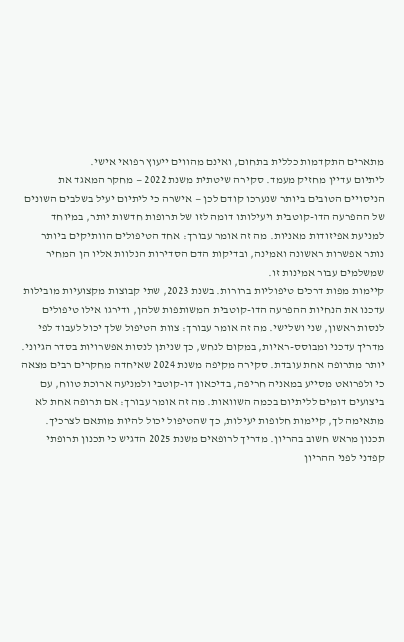מתארים התקדמות כללית בתחום, ואינם מהווים ייעוץ רפואי אישי.
ליתיום עדיין מחזיק מעמד. סקירה שיטתית משנת 2022 — מחקר המאגד את הניסויים הטובים ביותר שנערכו קודם לכן — אישרה כי ליתיום יעיל בשלבים השונים של ההפרעה הדו-קוטבית ויעילותו דומה לזו של תרופות חדשות יותר, במיוחד למניעת אפיזודות מאניות. מה זה אומר עבורך: אחד הטיפולים הוותיקים ביותר נותר אפשרות ראשונה ואמינה, ובדיקות הדם הסדירות הנלוות אליו הן המחיר שמשלמים עבור אמינות זו.
קיימות מפות דרכים טיפוליות ברורות. בשנת 2023, שתי קבוצות מקצועיות מובילות עדכנו את הנחיות ההפרעה הדו-קוטבית המשותפות שלהן, ודירגו אילו טיפולים לנסות ראשון, שני ושלישי. מה זה אומר עבורך: צוות הטיפול שלך יכול לעבוד לפי מדריך עדכני ומבוסס-ראיות, במקום לנחש, כך שניתן לנסות אפשרויות בסדר הגיוני.
יותר מתרופה אחת עובדת. סקירה מקיפה משנת 2024 שאיחדה מחקרים רבים מצאה כי ולפרואט מסייע במאניה חריפה, בדיכאון דו-קוטבי ולמניעה ארוכת טווח, עם ביצועים דומים לליתיום בכמה השוואות. מה זה אומר עבורך: אם תרופה אחת לא מתאימה לך, קיימות חלופות יעילות, כך שהטיפול יכול להיות מותאם לצרכיך.
תכנון מראש חשוב בהריון. מדריך לרופאים משנת 2025 הדגיש כי תכנון תרופתי קפדני לפני ההריון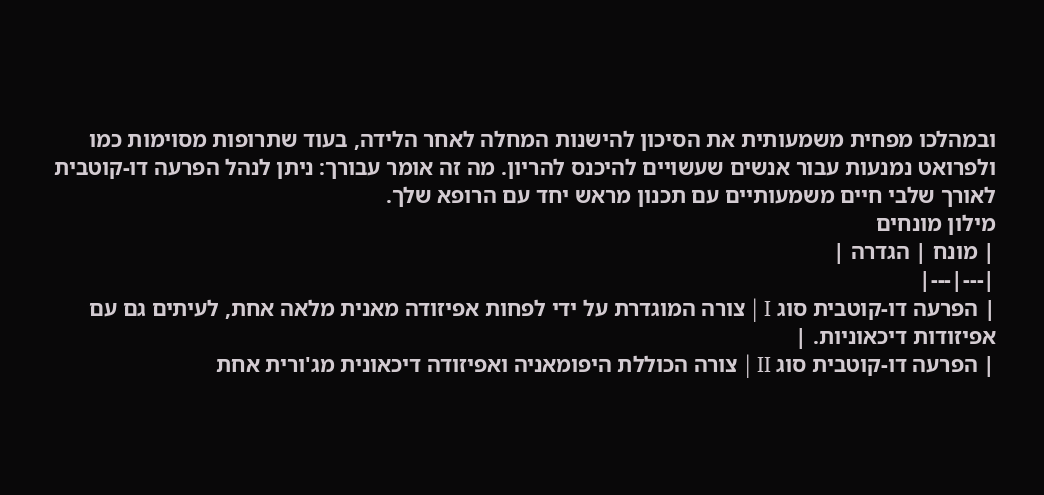ובמהלכו מפחית משמעותית את הסיכון להישנות המחלה לאחר הלידה, בעוד שתרופות מסוימות כמו ולפרואט נמנעות עבור אנשים שעשויים להיכנס להריון. מה זה אומר עבורך: ניתן לנהל הפרעה דו-קוטבית לאורך שלבי חיים משמעותיים עם תכנון מראש יחד עם הרופא שלך.
מילון מונחים
| מונח | הגדרה |
|---|---|
| הפרעה דו-קוטבית סוג I | צורה המוגדרת על ידי לפחות אפיזודה מאנית מלאה אחת, לעיתים גם עם אפיזודות דיכאוניות. |
| הפרעה דו-קוטבית סוג II | צורה הכוללת היפומאניה ואפיזודה דיכאונית מג'ורית אחת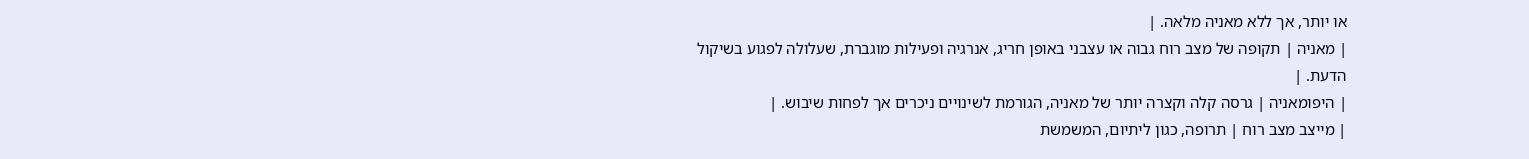או יותר, אך ללא מאניה מלאה. |
| מאניה | תקופה של מצב רוח גבוה או עצבני באופן חריג, אנרגיה ופעילות מוגברת, שעלולה לפגוע בשיקול הדעת. |
| היפומאניה | גרסה קלה וקצרה יותר של מאניה, הגורמת לשינויים ניכרים אך לפחות שיבוש. |
| מייצב מצב רוח | תרופה, כגון ליתיום, המשמשת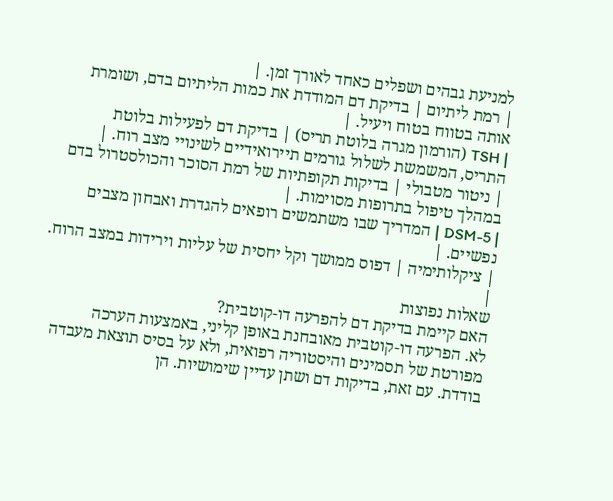למניעת גבהים ושפלים כאחד לאורך זמן. |
| רמת ליתיום | בדיקת דם המודדת את כמות הליתיום בדם, ושומרת אותה בטווח בטוח ויעיל. |
| TSH (הורמון מגרה בלוטת תריס) | בדיקת דם לפעילות בלוטת התריס, המשמשת לשלול גורמים תיירואידיים לשינויי מצב רוח. |
| ניטור מטבולי | בדיקות תקופתיות של רמת הסוכר והכולסטרול בדם במהלך טיפול בתרופות מסוימות. |
| DSM-5 | המדריך שבו משתמשים רופאים להגדרת ואבחון מצבים נפשיים. |
| ציקלותימיה | דפוס ממושך וקל יחסית של עליות וירידות במצב הרוח. |
שאלות נפוצות
האם קיימת בדיקת דם להפרעה דו-קוטבית?
לא. הפרעה דו-קוטבית מאובחנת באופן קליני, באמצעות הערכה מפורטת של תסמינים והיסטוריה רפואית, ולא על בסיס תוצאת מעבדה בודדת. עם זאת, בדיקות דם ושתן עדיין שימושיות. הן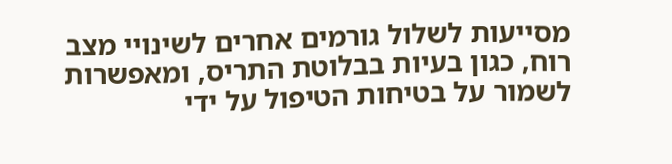מסייעות לשלול גורמים אחרים לשינויי מצב רוח, כגון בעיות בבלוטת התריס, ומאפשרות לשמור על בטיחות הטיפול על ידי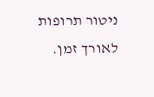ניטור תרופות לאורך זמן.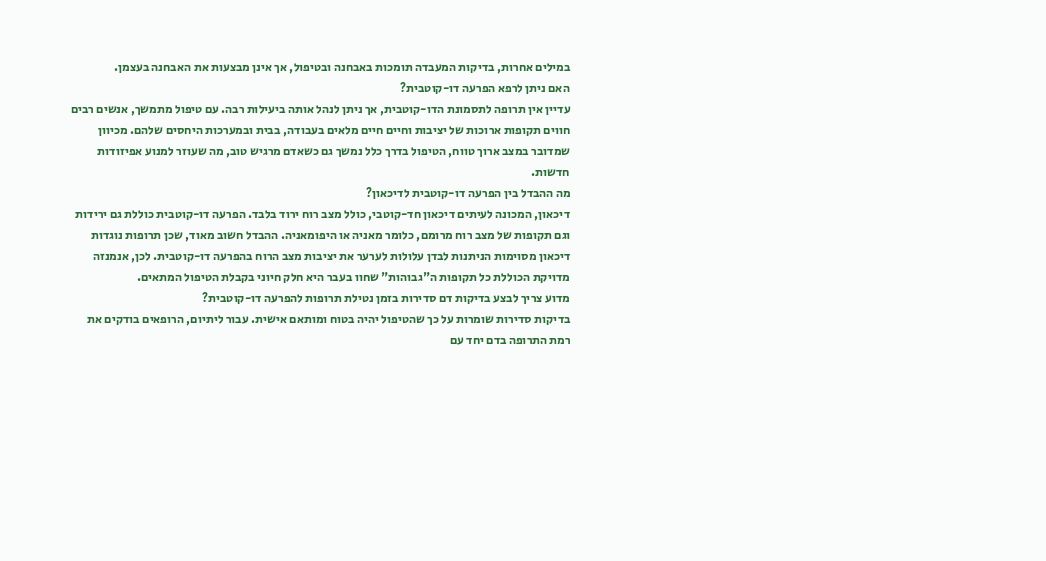במילים אחרות, בדיקות המעבדה תומכות באבחנה ובטיפול, אך אינן מבצעות את האבחנה בעצמן.
האם ניתן לרפא הפרעה דו-קוטבית?
עדיין אין תרופה לתסמונת הדו-קוטבית, אך ניתן לנהל אותה ביעילות רבה. עם טיפול מתמשך, אנשים רבים חווים תקופות ארוכות של יציבות וחיים חיים מלאים בעבודה, בבית ובמערכות היחסים שלהם. מכיוון שמדובר במצב ארוך טווח, הטיפול בדרך כלל נמשך גם כשאדם מרגיש טוב, מה שעוזר למנוע אפיזודות חדשות.
מה ההבדל בין הפרעה דו-קוטבית לדיכאון?
דיכאון, המכונה לעיתים דיכאון חד-קוטבי, כולל מצב רוח ירוד בלבד. הפרעה דו-קוטבית כוללת גם ירידות וגם תקופות של מצב רוח מרומם, כלומר מאניה או היפומאניה. ההבדל חשוב מאוד, שכן תרופות נוגדות דיכאון מסוימות הניתנות לבדן עלולות לערער את יציבות מצב הרוח בהפרעה דו-קוטבית. לכן, אנמנזה מדויקת הכוללת כל תקופות ה"גבוהות" שחוו בעבר היא חלק חיוני בקבלת הטיפול המתאים.
מדוע צריך לבצע בדיקות דם סדירות בזמן נטילת תרופות להפרעה דו-קוטבית?
בדיקות סדירות שומרות על כך שהטיפול יהיה בטוח ומותאם אישית. עבור ליתיום, הרופאים בודקים את רמת התרופה בדם יחד עם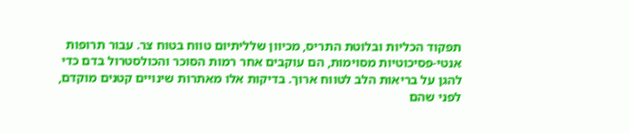תפקוד הכליות ובלוטת התריס, מכיוון שלליתיום טווח בטוח צר. עבור תרופות אנטי-פסיכוטיות מסוימות, הם עוקבים אחר רמות הסוכר והכולסטרול בדם כדי להגן על בריאות הלב לטווח ארוך. בדיקות אלו מאתרות שינויים קטנים מוקדם, לפני שהם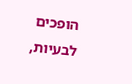הופכים לבעיות,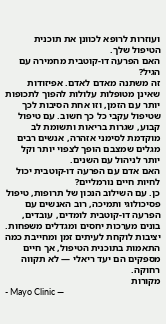ועוזרות לרופא לכוונן את תוכנית הטיפול שלך.
האם הפרעה דו-קוטבית מחמירה עם הגיל?
זה משתנה מאדם לאדם. אפיזודות שאינן מטופלות עלולות להפוך לתכופות יותר עם הזמן, וזו אחת הסיבות לכך שטיפול עקבי כל כך חשוב. עם טיפול קבוע, שגרות בריאות ותשומת לב מוקדמת לסימני אזהרה, אנשים רבים מגלים שמצבם הופך לצפוי יותר וקל יותר לניהול עם השנים.
האם אדם עם הפרעה דו-קוטבית יכול לחיות חיים נורמליים?
כן. עם השילוב הנכון של תרופות, טיפול פסיכולוגי ותמיכה, רוב האנשים עם הפרעה דו-קוטבית לומדים, עובדים, בונים מערכות יחסים ומגדלים משפחות. יציבות לוקחת לעיתים זמן ומחייבת כמה התאמות בתוכנית הטיפול, אך חיים מספקים הם יעד ריאלי — לא תקווה רחוקה.
מקורות
- Mayo Clinic —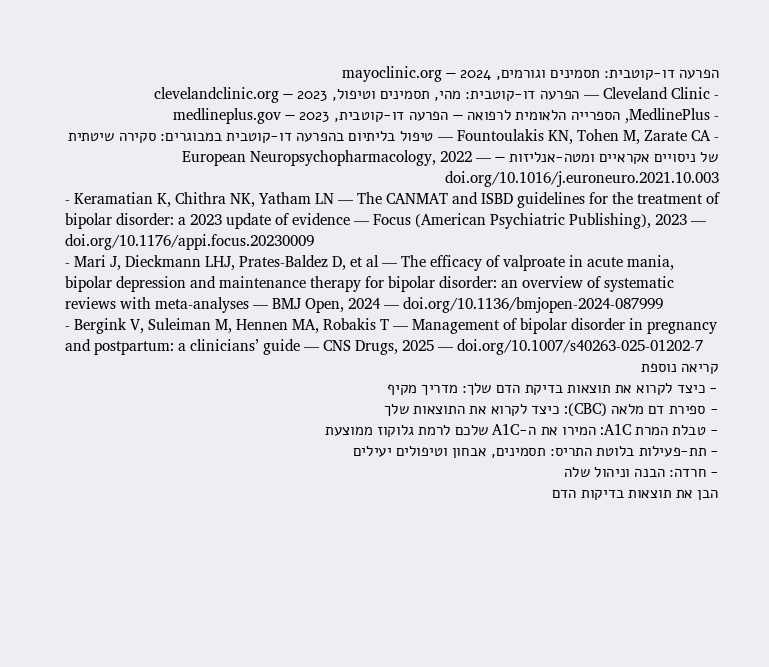הפרעה דו-קוטבית: תסמינים וגורמים, 2024 — mayoclinic.org
- Cleveland Clinic — הפרעה דו-קוטבית: מהי, תסמינים וטיפול, 2023 — clevelandclinic.org
- MedlinePlus, הספרייה הלאומית לרפואה — הפרעה דו-קוטבית, 2023 — medlineplus.gov
- Fountoulakis KN, Tohen M, Zarate CA — טיפול בליתיום בהפרעה דו-קוטבית במבוגרים: סקירה שיטתית של ניסויים אקראיים ומטה-אנליזות — European Neuropsychopharmacology, 2022 — doi.org/10.1016/j.euroneuro.2021.10.003
- Keramatian K, Chithra NK, Yatham LN — The CANMAT and ISBD guidelines for the treatment of bipolar disorder: a 2023 update of evidence — Focus (American Psychiatric Publishing), 2023 — doi.org/10.1176/appi.focus.20230009
- Mari J, Dieckmann LHJ, Prates-Baldez D, et al — The efficacy of valproate in acute mania, bipolar depression and maintenance therapy for bipolar disorder: an overview of systematic reviews with meta-analyses — BMJ Open, 2024 — doi.org/10.1136/bmjopen-2024-087999
- Bergink V, Suleiman M, Hennen MA, Robakis T — Management of bipolar disorder in pregnancy and postpartum: a clinicians’ guide — CNS Drugs, 2025 — doi.org/10.1007/s40263-025-01202-7
קריאה נוספת
- כיצד לקרוא את תוצאות בדיקת הדם שלך: מדריך מקיף
- ספירת דם מלאה (CBC): כיצד לקרוא את התוצאות שלך
- טבלת המרת A1C: המירו את ה-A1C שלכם לרמת גלוקוז ממוצעת
- תת-פעילות בלוטת התריס: תסמינים, אבחון וטיפולים יעילים
- חרדה: הבנה וניהול שלה
הבן את תוצאות בדיקות הדם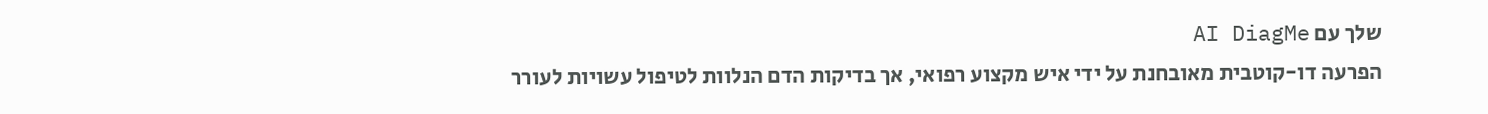שלך עם AI DiagMe
הפרעה דו-קוטבית מאובחנת על ידי איש מקצוע רפואי, אך בדיקות הדם הנלוות לטיפול עשויות לעורר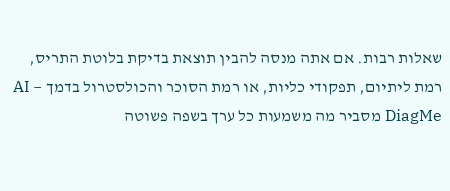שאלות רבות. אם אתה מנסה להבין תוצאת בדיקת בלוטת התריס, רמת ליתיום, תפקודי כליות, או רמת הסוכר והכולסטרול בדמך — AI DiagMe מסביר מה משמעות כל ערך בשפה פשוטה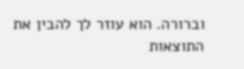וברורה. הוא עוזר לך להבין את התוצאות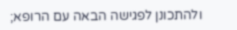ולהתכונן לפגישה הבאה עם הרופא;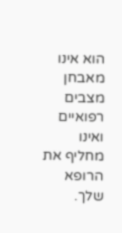הוא אינו מאבחן מצבים רפואיים ואינו מחליף את הרופא שלך.